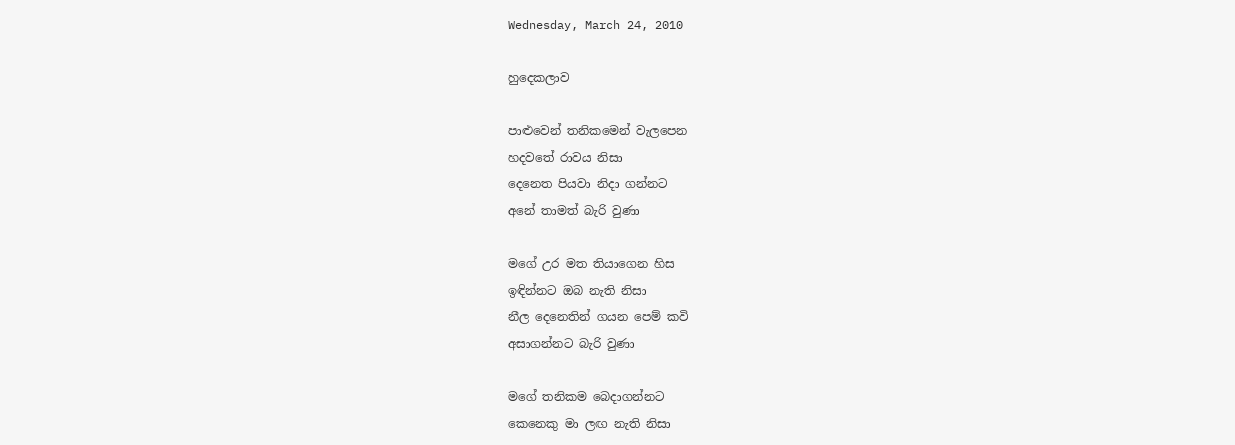Wednesday, March 24, 2010

හුදෙකලාව

පාළුවෙන් තනිකමෙන් වැලපෙන
හදවතේ රාවය නිසා
දෙනෙත පියවා නිදා ගන්නට
අනේ තාමත් බැරි වුණා

මගේ උර මත තියාගෙන හිස
ඉඳින්නට ඔබ නැති නිසා
නීල ‍දෙනෙතින් ගයන පෙම් කවි
අසාගන්නට බැරි වුණා

මගේ තනිකම බෙදාගන්නට
කෙනෙකු මා ලඟ නැති නිසා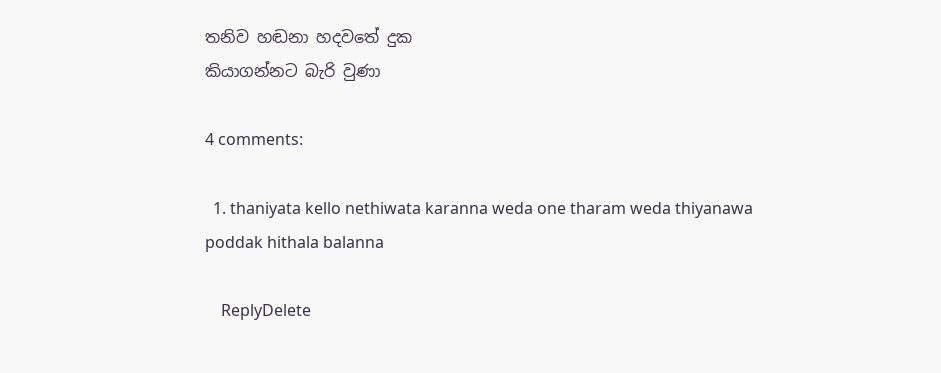තනිව හඬනා හදවතේ දුක
කියාගන්නට බැරි වුණා

4 comments:

  1. thaniyata kello nethiwata karanna weda one tharam weda thiyanawa poddak hithala balanna

    ReplyDelete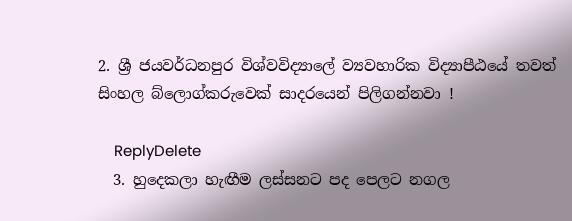2. ශ්‍රී ජයවර්ධනපුර විශ්වවිද්‍යාලේ ව්‍යවහාරික විද්‍යාපීඨයේ තවත් සිංහල බ්ලොග්කරුවෙක් සාදරයෙන් පිලිගන්නවා !

    ReplyDelete
  3. හුදෙකලා හැඟීම ලස්සනට පද පෙලට නගල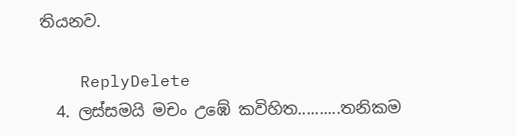තියනව.

    ReplyDelete
  4. ලස්සමයි මචං උඹේ කවිහිත..........තනිකම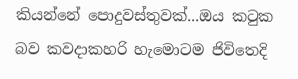කියන්නේ පොදුවස්තුවක්...ඔය කටුක බව කවදාකහරි හැමොටම ජිවිතෙදි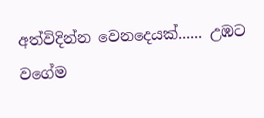අත්විදින්න වෙනදෙයක්...... උඹට වගේම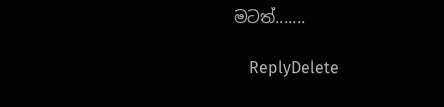මටත්.......

    ReplyDelete